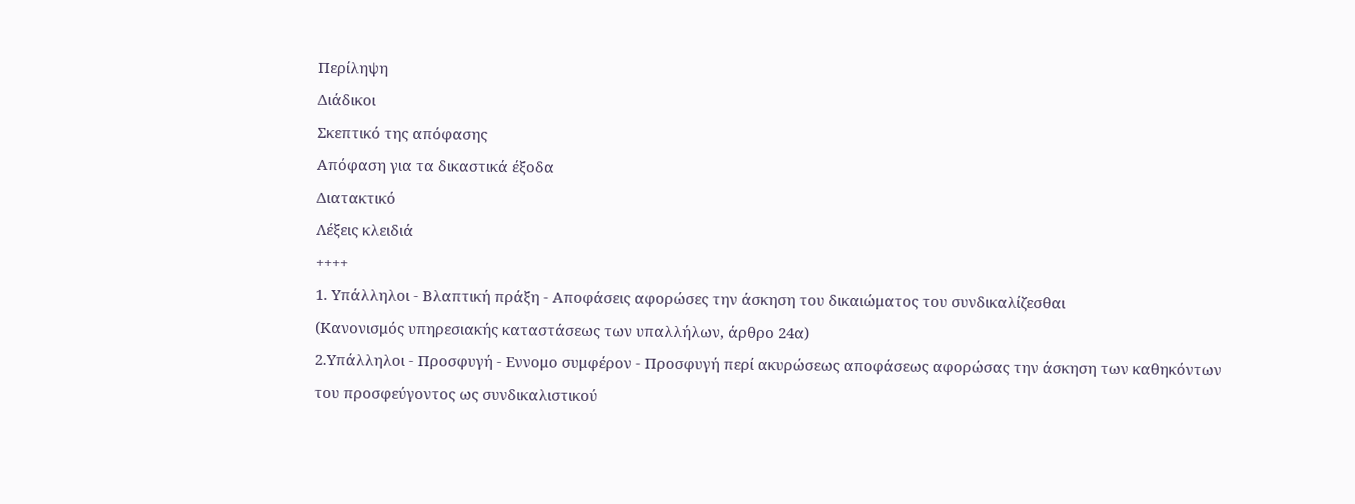Περίληψη
Διάδικοι
Σκεπτικό της απόφασης
Απόφαση για τα δικαστικά έξοδα
Διατακτικό
Λέξεις κλειδιά
++++
1. Υπάλληλοι - Βλαπτική πράξη - Αποφάσεις αφορώσες την άσκηση του δικαιώματος του συνδικαλίζεσθαι
(Κανονισμός υπηρεσιακής καταστάσεως των υπαλλήλων, άρθρο 24α)
2.Υπάλληλοι - Προσφυγή - Εννομο συμφέρον - Προσφυγή περί ακυρώσεως αποφάσεως αφορώσας την άσκηση των καθηκόντων του προσφεύγοντος ως συνδικαλιστικού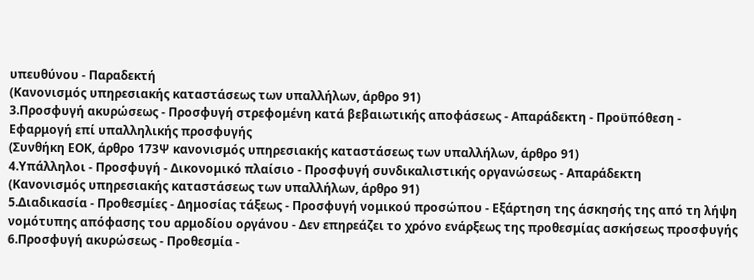υπευθύνου - Παραδεκτή
(Κανονισμός υπηρεσιακής καταστάσεως των υπαλλήλων, άρθρο 91)
3.Προσφυγή ακυρώσεως - Προσφυγή στρεφομένη κατά βεβαιωτικής αποφάσεως - Απαράδεκτη - Προϋπόθεση - Εφαρμογή επί υπαλληλικής προσφυγής
(Συνθήκη ΕΟΚ, άρθρο 173Ψ κανονισμός υπηρεσιακής καταστάσεως των υπαλλήλων, άρθρο 91)
4.Υπάλληλοι - Προσφυγή - Δικονομικό πλαίσιο - Προσφυγή συνδικαλιστικής οργανώσεως - Απαράδεκτη
(Κανονισμός υπηρεσιακής καταστάσεως των υπαλλήλων, άρθρο 91)
5.Διαδικασία - Προθεσμίες - Δημοσίας τάξεως - Προσφυγή νομικού προσώπου - Εξάρτηση της άσκησής της από τη λήψη νομότυπης απόφασης του αρμοδίου οργάνου - Δεν επηρεάζει το χρόνο ενάρξεως της προθεσμίας ασκήσεως προσφυγής
6.Προσφυγή ακυρώσεως - Προθεσμία -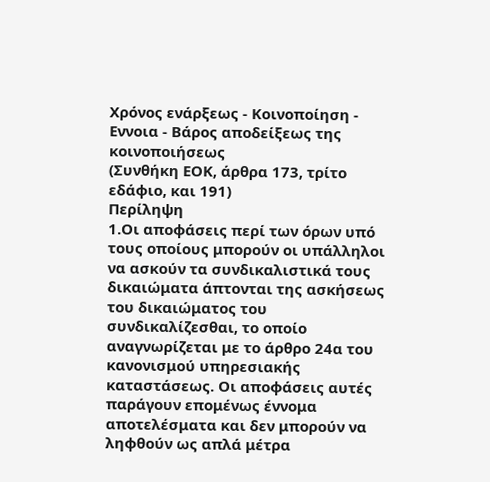Χρόνος ενάρξεως - Κοινοποίηση - Εννοια - Βάρος αποδείξεως της κοινοποιήσεως
(Συνθήκη ΕΟΚ, άρθρα 173, τρίτο εδάφιο, και 191)
Περίληψη
1.Οι αποφάσεις περί των όρων υπό τους οποίους μπορούν οι υπάλληλοι να ασκούν τα συνδικαλιστικά τους δικαιώματα άπτονται της ασκήσεως του δικαιώματος του συνδικαλίζεσθαι, το οποίο αναγνωρίζεται με το άρθρο 24α του κανονισμού υπηρεσιακής καταστάσεως. Οι αποφάσεις αυτές παράγουν επομένως έννομα αποτελέσματα και δεν μπορούν να ληφθούν ως απλά μέτρα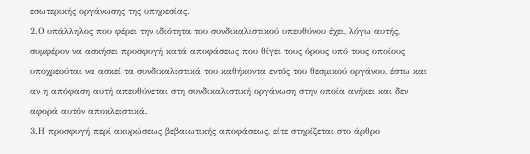εσωτερικής οργάνωσης της υπηρεσίας.
2.Ο υπάλληλος που φέρει την ιδιότητα του συνδικαλιστικού υπευθύνου έχει, λόγω αυτής, συμφέρον να ασκήσει προσφυγή κατά αποφάσεως που θίγει τους όρους υπό τους οποίους υποχρεούται να ασκεί τα συνδικαλιστικά του καθήκοντα εντός του θεσμικού οργάνου, έστω και αν η απόφαση αυτή απευθύνεται στη συνδικαλιστική οργάνωση στην οποία ανήκει και δεν αφορά αυτόν αποκλειστικά.
3.Η προσφυγή περί ακυρώσεως βεβαιωτικής αποφάσεως, είτε στηρίζεται στο άρθρο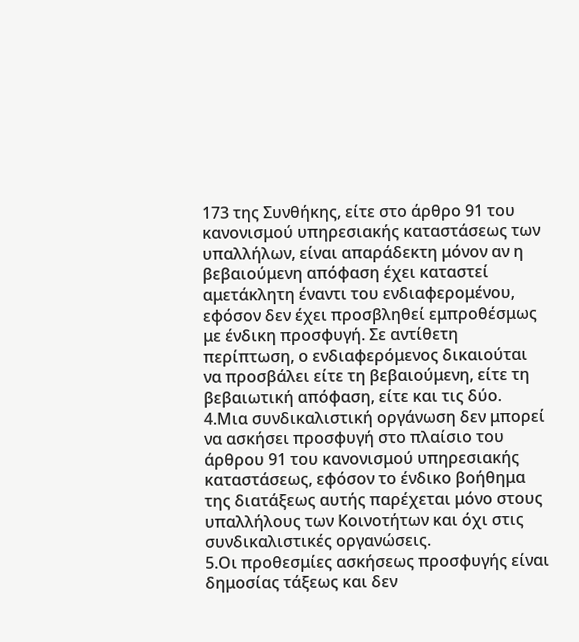173 της Συνθήκης, είτε στο άρθρο 91 του κανονισμού υπηρεσιακής καταστάσεως των υπαλλήλων, είναι απαράδεκτη μόνον αν η βεβαιούμενη απόφαση έχει καταστεί αμετάκλητη έναντι του ενδιαφερομένου, εφόσον δεν έχει προσβληθεί εμπροθέσμως με ένδικη προσφυγή. Σε αντίθετη περίπτωση, ο ενδιαφερόμενος δικαιούται να προσβάλει είτε τη βεβαιούμενη, είτε τη βεβαιωτική απόφαση, είτε και τις δύο.
4.Μια συνδικαλιστική οργάνωση δεν μπορεί να ασκήσει προσφυγή στο πλαίσιο του άρθρου 91 του κανονισμού υπηρεσιακής καταστάσεως, εφόσον το ένδικο βοήθημα της διατάξεως αυτής παρέχεται μόνο στους υπαλλήλους των Κοινοτήτων και όχι στις συνδικαλιστικές οργανώσεις.
5.Οι προθεσμίες ασκήσεως προσφυγής είναι δημοσίας τάξεως και δεν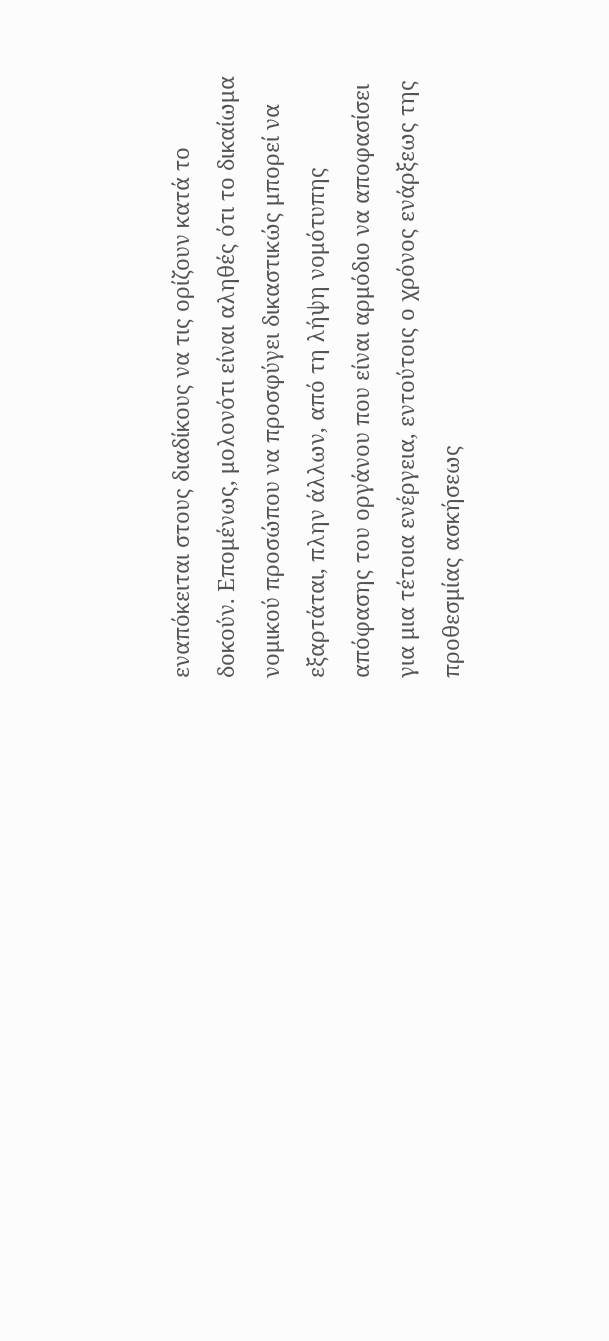εναπόκειται στους διαδίκους να τις ορίζουν κατά το δοκούν. Επομένως, μολονότι είναι αληθές ότι το δικαίωμα νομικού προσώπου να προσφύγει δικαστικώς μπορεί να εξαρτάται, πλην άλλων, από τη λήψη νομότυπης απόφασης του οργάνου που είναι αρμόδιο να αποφασίσει για μια τέτοια ενέργεια, εντούτοις ο χρόνος ενάρξεως της προθεσμίας ασκήσεως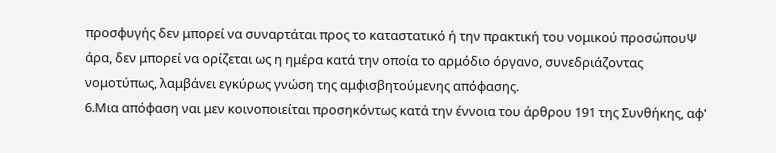προσφυγής δεν μπορεί να συναρτάται προς το καταστατικό ή την πρακτική του νομικού προσώπουΨ άρα, δεν μπορεί να ορίζεται ως η ημέρα κατά την οποία το αρμόδιο όργανο, συνεδριάζοντας νομοτύπως, λαμβάνει εγκύρως γνώση της αμφισβητούμενης απόφασης.
6.Μια απόφαση ναι μεν κοινοποιείται προσηκόντως κατά την έννοια του άρθρου 191 της Συνθήκης, αφ'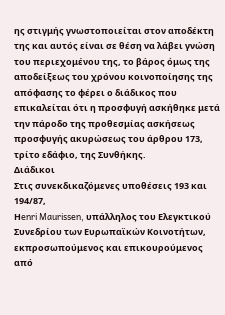ης στιγμής γνωστοποιείται στον αποδέκτη της και αυτός είναι σε θέση να λάβει γνώση του περιεχομένου της, το βάρος όμως της αποδείξεως του χρόνου κοινοποίησης της απόφασης το φέρει ο διάδικος που επικαλείται ότι η προσφυγή ασκήθηκε μετά την πάροδο της προθεσμίας ασκήσεως προσφυγής ακυρώσεως του άρθρου 173, τρίτο εδάφιο, της Συνθήκης.
Διάδικοι
Στις συνεκδικαζόμενες υποθέσεις 193 και 194/87,
Ηenri Maurissen, υπάλληλος του Ελεγκτικού Συνεδρίου των Ευρωπαϊκών Κοινοτήτων, εκπροσωπούμενος και επικουρούμενος από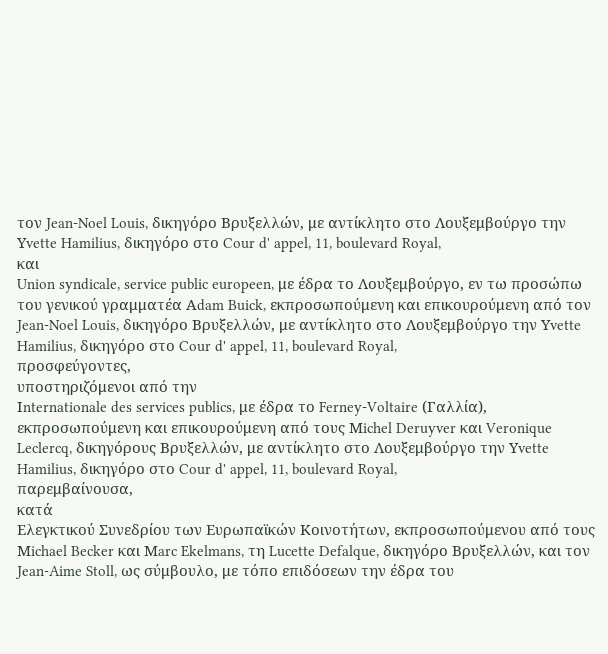τον Jean-Noel Louis, δικηγόρο Βρυξελλών, με αντίκλητο στο Λουξεμβούργο την Υvette Hamilius, δικηγόρο στο Cour d' appel, 11, boulevard Royal,
και
Union syndicale, service public europeen, με έδρα το Λουξεμβούργο, εν τω προσώπω του γενικού γραμματέα Αdam Buick, εκπροσωπούμενη και επικουρούμενη από τον Jean-Noel Louis, δικηγόρο Βρυξελλών, με αντίκλητο στο Λουξεμβούργο την Υvette Hamilius, δικηγόρο στο Cour d' appel, 11, boulevard Royal,
προσφεύγοντες,
υποστηριζόμενοι από την
Ιnternationale des services publics, με έδρα το Ferney-Voltaire (Γαλλία), εκπροσωπούμενη και επικουρούμενη από τους Μichel Deruyver και Veronique Leclercq, δικηγόρους Βρυξελλών, με αντίκλητο στο Λουξεμβούργο την Υvette Hamilius, δικηγόρο στο Cour d' appel, 11, boulevard Royal,
παρεμβαίνουσα,
κατά
Ελεγκτικού Συνεδρίου των Ευρωπαϊκών Κοινοτήτων, εκπροσωπούμενου από τους Μichael Becker και Μarc Ekelmans, τη Lucette Defalque, δικηγόρο Βρυξελλών, και τον Jean-Aime Stoll, ως σύμβουλο, με τόπο επιδόσεων την έδρα του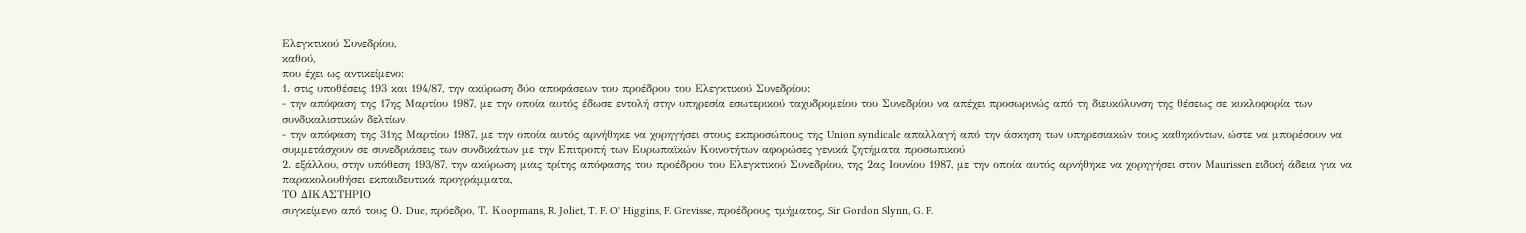Ελεγκτικού Συνεδρίου,
καθού,
που έχει ως αντικείμενο:
1. στις υποθέσεις 193 και 194/87, την ακύρωση δύο αποφάσεων του προέδρου του Ελεγκτικού Συνεδρίου:
- την απόφαση της 17ης Μαρτίου 1987, με την οποία αυτός έδωσε εντολή στην υπηρεσία εσωτερικού ταχυδρομείου του Συνεδρίου να απέχει προσωρινώς από τη διευκόλυνση της θέσεως σε κυκλοφορία των συνδικαλιστικών δελτίων
- την απόφαση της 31ης Μαρτίου 1987, με την οποία αυτός αρνήθηκε να χορηγήσει στους εκπροσώπους της Union syndicale απαλλαγή από την άσκηση των υπηρεσιακών τους καθηκόντων, ώστε να μπορέσουν να συμμετάσχουν σε συνεδριάσεις των συνδικάτων με την Επιτροπή των Ευρωπαϊκών Κοινοτήτων αφορώσες γενικά ζητήματα προσωπικού
2. εξάλλου, στην υπόθεση 193/87, την ακύρωση μιας τρίτης απόφασης του προέδρου του Ελεγκτικού Συνεδρίου, της 2ας Ιουνίου 1987, με την οποία αυτός αρνήθηκε να χορηγήσει στον Μaurissen ειδική άδεια για να παρακολουθήσει εκπαιδευτικά προγράμματα,
ΤΟ ΔΙΚΑΣΤΗΡΙΟ
συγκείμενο από τους Ο. Due, πρόεδρο, Τ. Κoopmans, R. Joliet, T. F. O' Higgins, F. Grevisse, προέδρους τμήματος, Sir Gordon Slynn, G. F.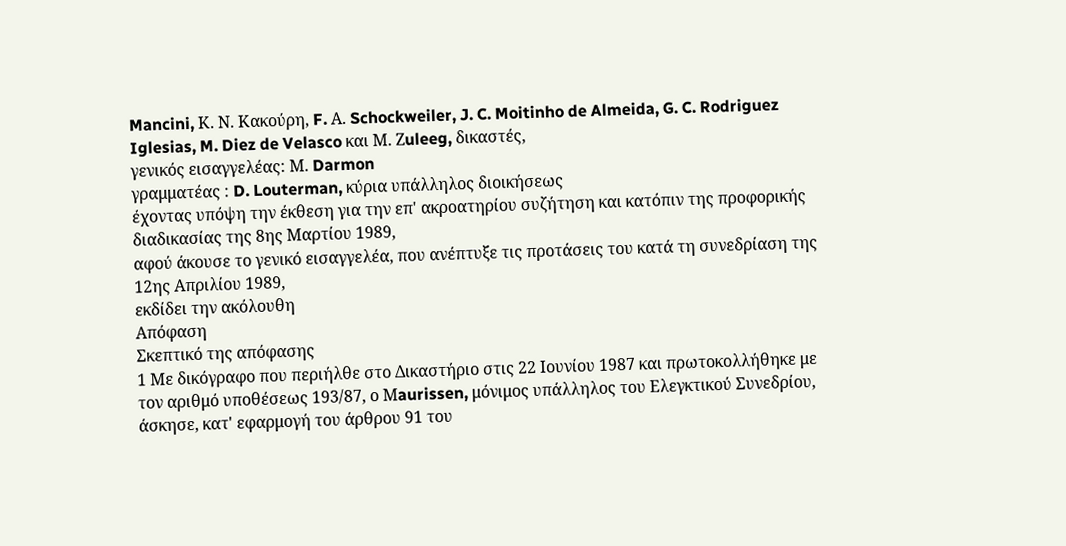Mancini, Κ. Ν. Κακούρη, F. Α. Schockweiler, J. C. Moitinho de Almeida, G. C. Rodriguez Iglesias, M. Diez de Velasco και Μ. Ζuleeg, δικαστές,
γενικός εισαγγελέας: Μ. Darmon
γραμματέας : D. Louterman, κύρια υπάλληλος διοικήσεως
έχοντας υπόψη την έκθεση για την επ' ακροατηρίου συζήτηση και κατόπιν της προφορικής διαδικασίας της 8ης Μαρτίου 1989,
αφού άκουσε το γενικό εισαγγελέα, που ανέπτυξε τις προτάσεις του κατά τη συνεδρίαση της 12ης Απριλίου 1989,
εκδίδει την ακόλουθη
Απόφαση
Σκεπτικό της απόφασης
1 Με δικόγραφο που περιήλθε στο Δικαστήριο στις 22 Ιουνίου 1987 και πρωτοκολλήθηκε με τον αριθμό υποθέσεως 193/87, ο Μaurissen, μόνιμος υπάλληλος του Ελεγκτικού Συνεδρίου, άσκησε, κατ' εφαρμογή του άρθρου 91 του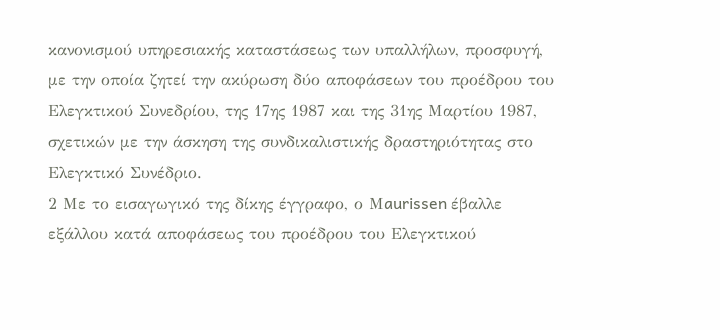κανονισμού υπηρεσιακής καταστάσεως των υπαλλήλων, προσφυγή, με την οποία ζητεί την ακύρωση δύο αποφάσεων του προέδρου του Ελεγκτικού Συνεδρίου, της 17ης 1987 και της 31ης Μαρτίου 1987, σχετικών με την άσκηση της συνδικαλιστικής δραστηριότητας στο Ελεγκτικό Συνέδριο.
2 Με το εισαγωγικό της δίκης έγγραφο, ο Μaurissen έβαλλε εξάλλου κατά αποφάσεως του προέδρου του Ελεγκτικού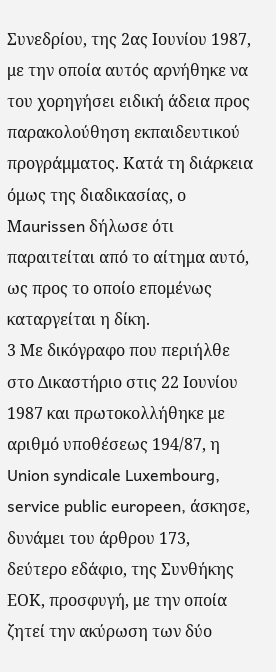Συνεδρίου, της 2ας Ιουνίου 1987, με την οποία αυτός αρνήθηκε να του χορηγήσει ειδική άδεια προς παρακολούθηση εκπαιδευτικού προγράμματος. Κατά τη διάρκεια όμως της διαδικασίας, ο Μaurissen δήλωσε ότι παραιτείται από το αίτημα αυτό, ως προς το οποίο επομένως καταργείται η δίκη.
3 Με δικόγραφο που περιήλθε στο Δικαστήριο στις 22 Ιουνίου 1987 και πρωτοκολλήθηκε με αριθμό υποθέσεως 194/87, η Union syndicale Luxembourg, service public europeen, άσκησε, δυνάμει του άρθρου 173, δεύτερο εδάφιο, της Συνθήκης ΕΟΚ, προσφυγή, με την οποία ζητεί την ακύρωση των δύο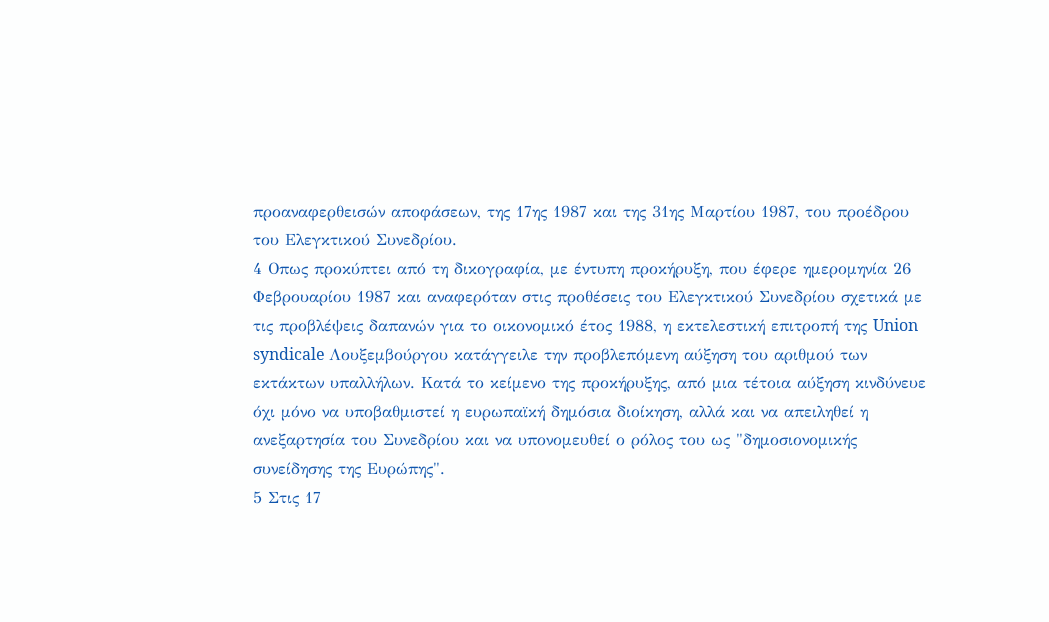προαναφερθεισών αποφάσεων, της 17ης 1987 και της 31ης Μαρτίου 1987, του προέδρου του Ελεγκτικού Συνεδρίου.
4 Οπως προκύπτει από τη δικογραφία, με έντυπη προκήρυξη, που έφερε ημερομηνία 26 Φεβρουαρίου 1987 και αναφερόταν στις προθέσεις του Ελεγκτικού Συνεδρίου σχετικά με τις προβλέψεις δαπανών για το οικονομικό έτος 1988, η εκτελεστική επιτροπή της Union syndicale Λουξεμβούργου κατάγγειλε την προβλεπόμενη αύξηση του αριθμού των εκτάκτων υπαλλήλων. Κατά το κείμενο της προκήρυξης, από μια τέτοια αύξηση κινδύνευε όχι μόνο να υποβαθμιστεί η ευρωπαϊκή δημόσια διοίκηση, αλλά και να απειληθεί η ανεξαρτησία του Συνεδρίου και να υπονομευθεί ο ρόλος του ως "δημοσιονομικής συνείδησης της Ευρώπης".
5 Στις 17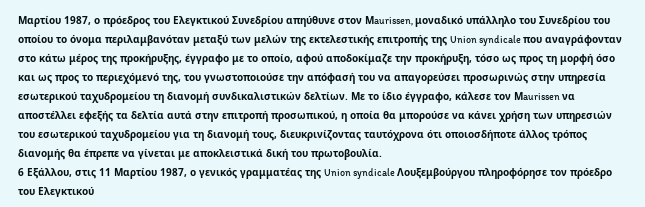Μαρτίου 1987, ο πρόεδρος του Ελεγκτικού Συνεδρίου απηύθυνε στον Μaurissen, μοναδικό υπάλληλο του Συνεδρίου του οποίου το όνομα περιλαμβανόταν μεταξύ των μελών της εκτελεστικής επιτροπής της Union syndicale που αναγράφονταν στο κάτω μέρος της προκήρυξης, έγγραφο με το οποίο, αφού αποδοκίμαζε την προκήρυξη, τόσο ως προς τη μορφή όσο και ως προς το περιεχόμενό της, του γνωστοποιούσε την απόφασή του να απαγορεύσει προσωρινώς στην υπηρεσία εσωτερικού ταχυδρομείου τη διανομή συνδικαλιστικών δελτίων. Με το ίδιο έγγραφο, κάλεσε τον Μaurissen να αποστέλλει εφεξής τα δελτία αυτά στην επιτροπή προσωπικού, η οποία θα μπορούσε να κάνει χρήση των υπηρεσιών του εσωτερικού ταχυδρομείου για τη διανομή τους, διευκρινίζοντας ταυτόχρονα ότι οποιοσδήποτε άλλος τρόπος διανομής θα έπρεπε να γίνεται με αποκλειστικά δική του πρωτοβουλία.
6 Εξάλλου, στις 11 Μαρτίου 1987, ο γενικός γραμματέας της Union syndicale Λουξεμβούργου πληροφόρησε τον πρόεδρο του Ελεγκτικού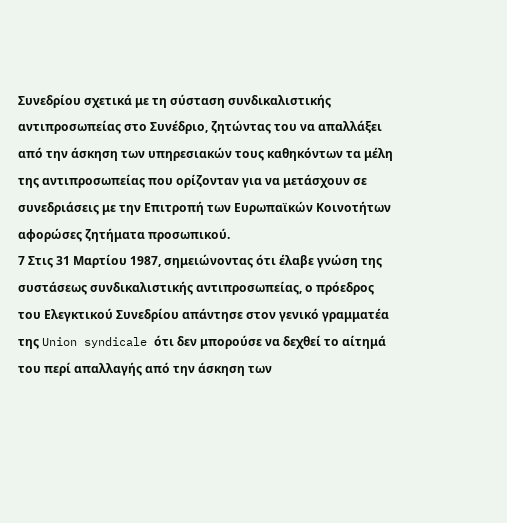Συνεδρίου σχετικά με τη σύσταση συνδικαλιστικής αντιπροσωπείας στο Συνέδριο, ζητώντας του να απαλλάξει από την άσκηση των υπηρεσιακών τους καθηκόντων τα μέλη της αντιπροσωπείας που ορίζονταν για να μετάσχουν σε συνεδριάσεις με την Επιτροπή των Ευρωπαϊκών Κοινοτήτων αφορώσες ζητήματα προσωπικού.
7 Στις 31 Μαρτίου 1987, σημειώνοντας ότι έλαβε γνώση της συστάσεως συνδικαλιστικής αντιπροσωπείας, ο πρόεδρος του Ελεγκτικού Συνεδρίου απάντησε στον γενικό γραμματέα της Union syndicale ότι δεν μπορούσε να δεχθεί το αίτημά του περί απαλλαγής από την άσκηση των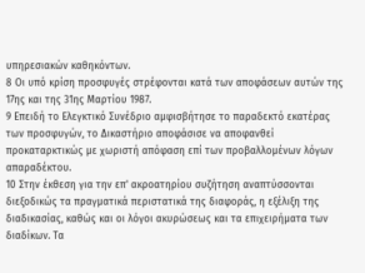υπηρεσιακών καθηκόντων.
8 Οι υπό κρίση προσφυγές στρέφονται κατά των αποφάσεων αυτών της 17ης και της 31ης Μαρτίου 1987.
9 Επειδή το Ελεγκτικό Συνέδριο αμφισβήτησε το παραδεκτό εκατέρας των προσφυγών, το Δικαστήριο αποφάσισε να αποφανθεί προκαταρκτικώς με χωριστή απόφαση επί των προβαλλομένων λόγων απαραδέκτου.
10 Στην έκθεση για την επ' ακροατηρίου συζήτηση αναπτύσσονται διεξοδικώς τα πραγματικά περιστατικά της διαφοράς, η εξέλιξη της διαδικασίας, καθώς και οι λόγοι ακυρώσεως και τα επιχειρήματα των διαδίκων. Τα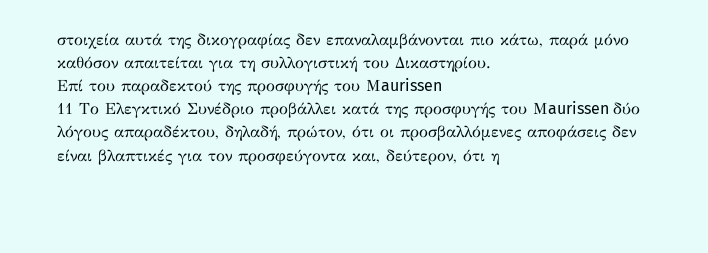στοιχεία αυτά της δικογραφίας δεν επαναλαμβάνονται πιο κάτω, παρά μόνο καθόσον απαιτείται για τη συλλογιστική του Δικαστηρίου.
Επί του παραδεκτού της προσφυγής του Μaurissen
11 Το Ελεγκτικό Συνέδριο προβάλλει κατά της προσφυγής του Μaurissen δύο λόγους απαραδέκτου, δηλαδή, πρώτον, ότι οι προσβαλλόμενες αποφάσεις δεν είναι βλαπτικές για τον προσφεύγοντα και, δεύτερον, ότι η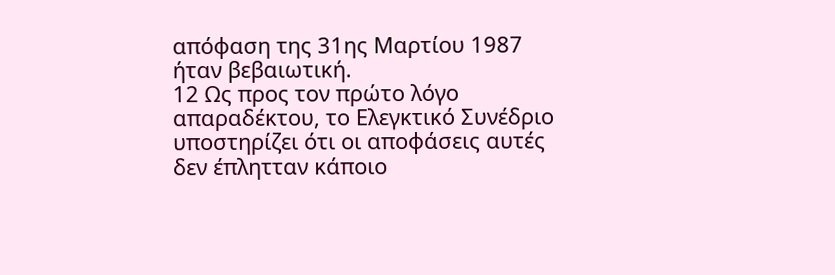απόφαση της 31ης Μαρτίου 1987 ήταν βεβαιωτική.
12 Ως προς τον πρώτο λόγο απαραδέκτου, το Ελεγκτικό Συνέδριο υποστηρίζει ότι οι αποφάσεις αυτές δεν έπλητταν κάποιο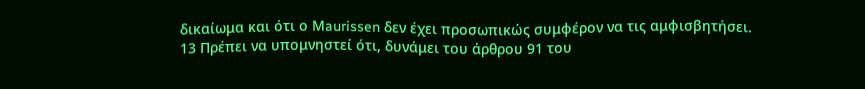δικαίωμα και ότι ο Μaurissen δεν έχει προσωπικώς συμφέρον να τις αμφισβητήσει.
13 Πρέπει να υπομνηστεί ότι, δυνάμει του άρθρου 91 του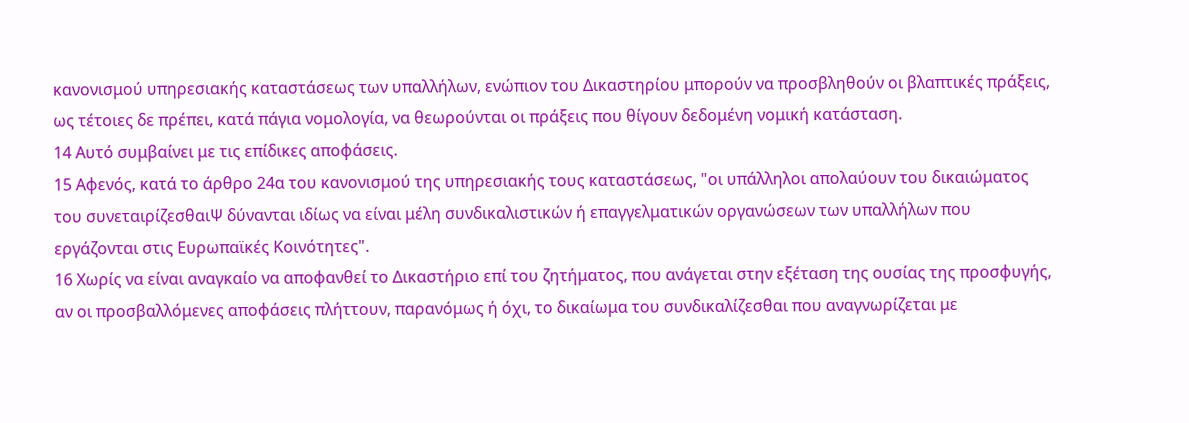κανονισμού υπηρεσιακής καταστάσεως των υπαλλήλων, ενώπιον του Δικαστηρίου μπορούν να προσβληθούν οι βλαπτικές πράξεις, ως τέτοιες δε πρέπει, κατά πάγια νομολογία, να θεωρούνται οι πράξεις που θίγουν δεδομένη νομική κατάσταση.
14 Αυτό συμβαίνει με τις επίδικες αποφάσεις.
15 Αφενός, κατά το άρθρο 24α του κανονισμού της υπηρεσιακής τους καταστάσεως, "οι υπάλληλοι απολαύουν του δικαιώματος του συνεταιρίζεσθαιΨ δύνανται ιδίως να είναι μέλη συνδικαλιστικών ή επαγγελματικών οργανώσεων των υπαλλήλων που εργάζονται στις Ευρωπαϊκές Κοινότητες".
16 Χωρίς να είναι αναγκαίο να αποφανθεί το Δικαστήριο επί του ζητήματος, που ανάγεται στην εξέταση της ουσίας της προσφυγής, αν οι προσβαλλόμενες αποφάσεις πλήττουν, παρανόμως ή όχι, το δικαίωμα του συνδικαλίζεσθαι που αναγνωρίζεται με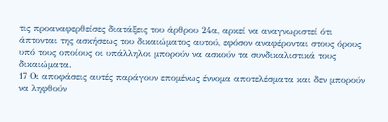τις προαναφερθείσες διατάξεις του άρθρου 24α, αρκεί να αναγνωριστεί ότι άπτονται της ασκήσεως του δικαιώματος αυτού, εφόσον αναφέρονται στους όρους υπό τους οποίους οι υπάλληλοι μπορούν να ασκούν τα συνδικαλιστικά τους δικαιώματα.
17 Οι αποφάσεις αυτές παράγουν επομένως έννομα αποτελέσματα και δεν μπορούν να ληφθούν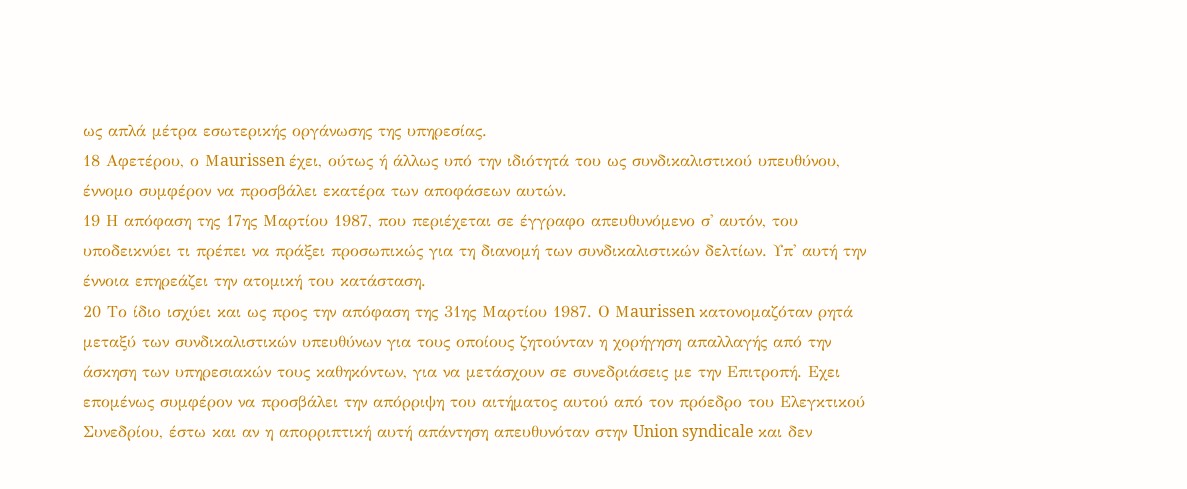ως απλά μέτρα εσωτερικής οργάνωσης της υπηρεσίας.
18 Αφετέρου, ο Μaurissen έχει, ούτως ή άλλως υπό την ιδιότητά του ως συνδικαλιστικού υπευθύνου, έννομο συμφέρον να προσβάλει εκατέρα των αποφάσεων αυτών.
19 Η απόφαση της 17ης Μαρτίου 1987, που περιέχεται σε έγγραφο απευθυνόμενο σ' αυτόν, του υποδεικνύει τι πρέπει να πράξει προσωπικώς για τη διανομή των συνδικαλιστικών δελτίων. Υπ' αυτή την έννοια επηρεάζει την ατομική του κατάσταση.
20 Το ίδιο ισχύει και ως προς την απόφαση της 31ης Μαρτίου 1987. Ο Μaurissen κατονομαζόταν ρητά μεταξύ των συνδικαλιστικών υπευθύνων για τους οποίους ζητούνταν η χορήγηση απαλλαγής από την άσκηση των υπηρεσιακών τους καθηκόντων, για να μετάσχουν σε συνεδριάσεις με την Επιτροπή. Εχει επομένως συμφέρον να προσβάλει την απόρριψη του αιτήματος αυτού από τον πρόεδρο του Ελεγκτικού Συνεδρίου, έστω και αν η απορριπτική αυτή απάντηση απευθυνόταν στην Union syndicale και δεν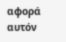αφορά αυτόν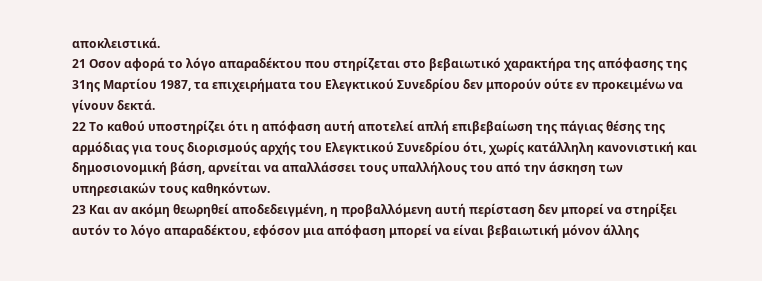αποκλειστικά.
21 Οσον αφορά το λόγο απαραδέκτου που στηρίζεται στο βεβαιωτικό χαρακτήρα της απόφασης της 31ης Μαρτίου 1987, τα επιχειρήματα του Ελεγκτικού Συνεδρίου δεν μπορούν ούτε εν προκειμένω να γίνουν δεκτά.
22 Το καθού υποστηρίζει ότι η απόφαση αυτή αποτελεί απλή επιβεβαίωση της πάγιας θέσης της αρμόδιας για τους διορισμούς αρχής του Ελεγκτικού Συνεδρίου ότι, χωρίς κατάλληλη κανονιστική και δημοσιονομική βάση, αρνείται να απαλλάσσει τους υπαλλήλους του από την άσκηση των υπηρεσιακών τους καθηκόντων.
23 Και αν ακόμη θεωρηθεί αποδεδειγμένη, η προβαλλόμενη αυτή περίσταση δεν μπορεί να στηρίξει αυτόν το λόγο απαραδέκτου, εφόσον μια απόφαση μπορεί να είναι βεβαιωτική μόνον άλλης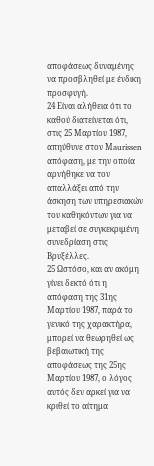αποφάσεως δυναμένης να προσβληθεί με ένδικη προσφυγή.
24 Είναι αλήθεια ότι το καθού διατείνεται ότι, στις 25 Μαρτίου 1987, απηύθυνε στον Μaurissen απόφαση, με την οποία αρνήθηκε να τον απαλλάξει από την άσκηση των υπηρεσιακών του καθηκόντων για να μεταβεί σε συγκεκριμένη συνεδρίαση στις Βρυξέλλες.
25 Ωστόσο, και αν ακόμη γίνει δεκτό ότι η απόφαση της 31ης Μαρτίου 1987, παρά το γενικό της χαρακτήρα, μπορεί να θεωρηθεί ως βεβαιωτική της αποφάσεως της 25ης Μαρτίου 1987, ο λόγος αυτός δεν αρκεί για να κριθεί το αίτημα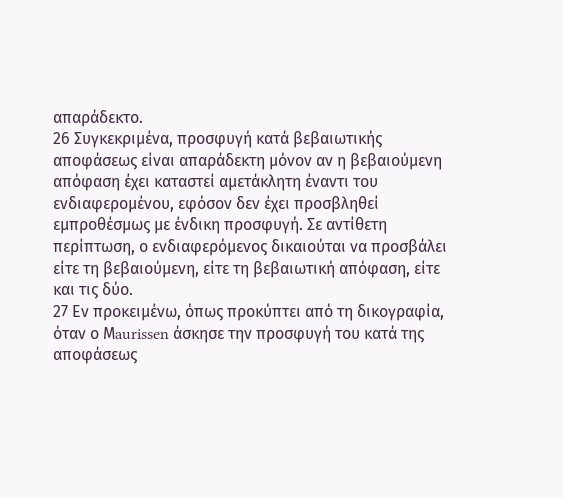απαράδεκτο.
26 Συγκεκριμένα, προσφυγή κατά βεβαιωτικής αποφάσεως είναι απαράδεκτη μόνον αν η βεβαιούμενη απόφαση έχει καταστεί αμετάκλητη έναντι του ενδιαφερομένου, εφόσον δεν έχει προσβληθεί εμπροθέσμως με ένδικη προσφυγή. Σε αντίθετη περίπτωση, ο ενδιαφερόμενος δικαιούται να προσβάλει είτε τη βεβαιούμενη, είτε τη βεβαιωτική απόφαση, είτε και τις δύο.
27 Εν προκειμένω, όπως προκύπτει από τη δικογραφία, όταν ο Μaurissen άσκησε την προσφυγή του κατά της αποφάσεως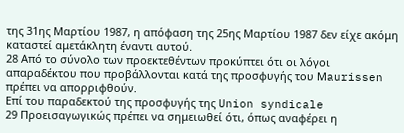της 31ης Μαρτίου 1987, η απόφαση της 25ης Μαρτίου 1987 δεν είχε ακόμη καταστεί αμετάκλητη έναντι αυτού.
28 Από το σύνολο των προεκτεθέντων προκύπτει ότι οι λόγοι απαραδέκτου που προβάλλονται κατά της προσφυγής του Μaurissen πρέπει να απορριφθούν.
Επί του παραδεκτού της προσφυγής της Union syndicale
29 Προεισαγωγικώς πρέπει να σημειωθεί ότι, όπως αναφέρει η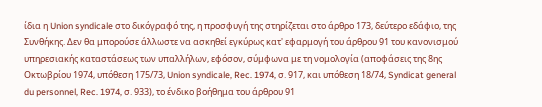ίδια η Union syndicale στο δικόγραφό της, η προσφυγή της στηρίζεται στο άρθρο 173, δεύτερο εδάφιο, της Συνθήκης. Δεν θα μπορούσε άλλωστε να ασκηθεί εγκύρως κατ' εφαρμογή του άρθρου 91 του κανονισμού υπηρεσιακής καταστάσεως των υπαλλήλων, εφόσον, σύμφωνα με τη νομολογία (αποφάσεις της 8ης Οκτωβρίου 1974, υπόθεση 175/73, Union syndicale, Rec. 1974, σ. 917, και υπόθεση 18/74, Syndicat general du personnel, Rec. 1974, σ. 933), το ένδικο βοήθημα του άρθρου 91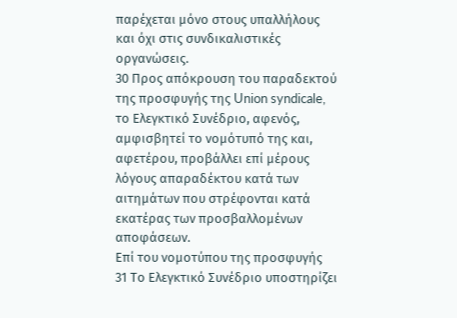παρέχεται μόνο στους υπαλλήλους και όχι στις συνδικαλιστικές οργανώσεις.
30 Προς απόκρουση του παραδεκτού της προσφυγής της Union syndicale, το Ελεγκτικό Συνέδριο, αφενός, αμφισβητεί το νομότυπό της και, αφετέρου, προβάλλει επί μέρους λόγους απαραδέκτου κατά των αιτημάτων που στρέφονται κατά εκατέρας των προσβαλλομένων αποφάσεων.
Επί του νομοτύπου της προσφυγής
31 Το Ελεγκτικό Συνέδριο υποστηρίζει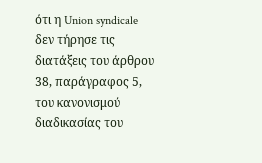ότι η Union syndicale δεν τήρησε τις διατάξεις του άρθρου 38, παράγραφος 5, του κανονισμού διαδικασίας του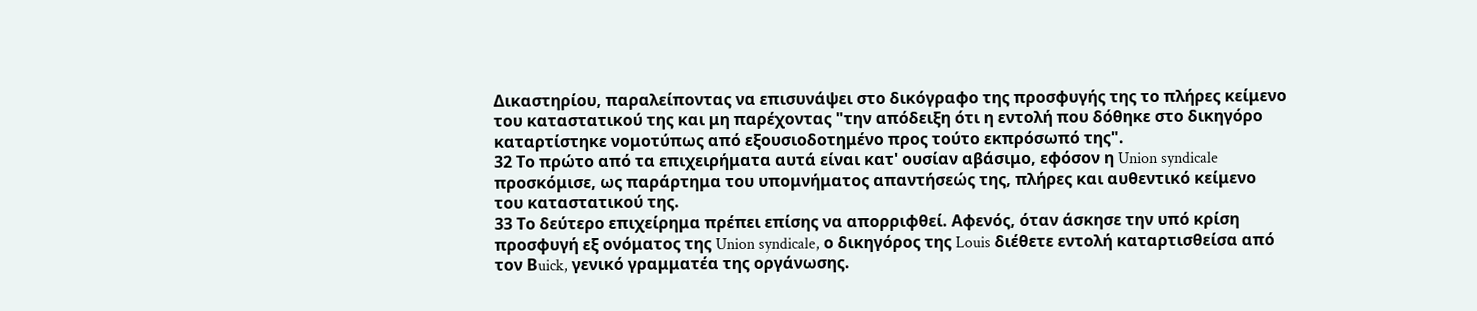Δικαστηρίου, παραλείποντας να επισυνάψει στο δικόγραφο της προσφυγής της το πλήρες κείμενο του καταστατικού της και μη παρέχοντας "την απόδειξη ότι η εντολή που δόθηκε στο δικηγόρο καταρτίστηκε νομοτύπως από εξουσιοδοτημένο προς τούτο εκπρόσωπό της".
32 Το πρώτο από τα επιχειρήματα αυτά είναι κατ' ουσίαν αβάσιμο, εφόσον η Union syndicale προσκόμισε, ως παράρτημα του υπομνήματος απαντήσεώς της, πλήρες και αυθεντικό κείμενο του καταστατικού της.
33 Το δεύτερο επιχείρημα πρέπει επίσης να απορριφθεί. Αφενός, όταν άσκησε την υπό κρίση προσφυγή εξ ονόματος της Union syndicale, ο δικηγόρος της Louis διέθετε εντολή καταρτισθείσα από τον Βuick, γενικό γραμματέα της οργάνωσης.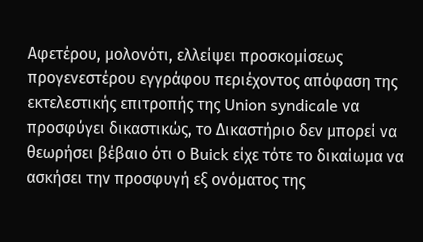Αφετέρου, μολονότι, ελλείψει προσκομίσεως προγενεστέρου εγγράφου περιέχοντος απόφαση της εκτελεστικής επιτροπής της Union syndicale να προσφύγει δικαστικώς, το Δικαστήριο δεν μπορεί να θεωρήσει βέβαιο ότι ο Βuick είχε τότε το δικαίωμα να ασκήσει την προσφυγή εξ ονόματος της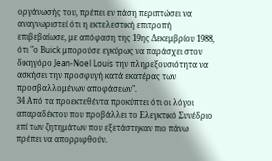οργάνωσής του, πρέπει εν πάση περιπτώσει να αναγνωριστεί ότι η εκτελεστική επιτροπή επιβεβαίωσε, με απόφαση της 19ης Δεκεμβρίου 1988, ότι "ο Βuick μπορούσε εγκύρως να παράσχει στον δικηγόρο Jean-Noel Louis την πληρεξουσιότητα να ασκήσει την προσφυγή κατά εκατέρας των προσβαλλομένων αποφάσεων".
34 Από τα προεκτεθέντα προκύπτει ότι οι λόγοι απαραδέκτου που προβάλλει το Ελεγκτικό Συνέδριο επί των ζητημάτων που εξετάστηκαν πιο πάνω πρέπει να απορριφθούν.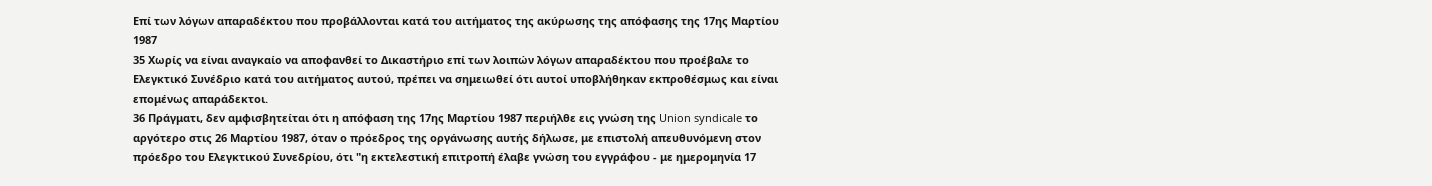Επί των λόγων απαραδέκτου που προβάλλονται κατά του αιτήματος της ακύρωσης της απόφασης της 17ης Μαρτίου 1987
35 Χωρίς να είναι αναγκαίο να αποφανθεί το Δικαστήριο επί των λοιπών λόγων απαραδέκτου που προέβαλε το Ελεγκτικό Συνέδριο κατά του αιτήματος αυτού, πρέπει να σημειωθεί ότι αυτοί υποβλήθηκαν εκπροθέσμως και είναι επομένως απαράδεκτοι.
36 Πράγματι, δεν αμφισβητείται ότι η απόφαση της 17ης Μαρτίου 1987 περιήλθε εις γνώση της Union syndicale το αργότερο στις 26 Μαρτίου 1987, όταν ο πρόεδρος της οργάνωσης αυτής δήλωσε, με επιστολή απευθυνόμενη στον πρόεδρο του Ελεγκτικού Συνεδρίου, ότι "η εκτελεστική επιτροπή έλαβε γνώση του εγγράφου - με ημερομηνία 17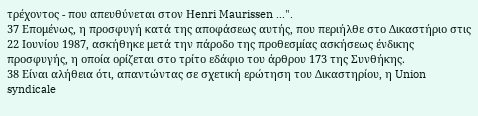τρέχοντος - που απευθύνεται στον Ηenri Maurissen ...".
37 Επομένως, η προσφυγή κατά της αποφάσεως αυτής, που περιήλθε στο Δικαστήριο στις 22 Ιουνίου 1987, ασκήθηκε μετά την πάροδο της προθεσμίας ασκήσεως ένδικης προσφυγής, η οποία ορίζεται στο τρίτο εδάφιο του άρθρου 173 της Συνθήκης.
38 Είναι αλήθεια ότι, απαντώντας σε σχετική ερώτηση του Δικαστηρίου, η Union syndicale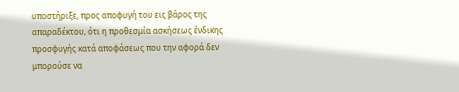υποστήριξε, προς αποφυγή του εις βάρος της απαραδέκτου, ότι η προθεσμία ασκήσεως ένδικης προσφυγής κατά αποφάσεως που την αφορά δεν μπορούσε να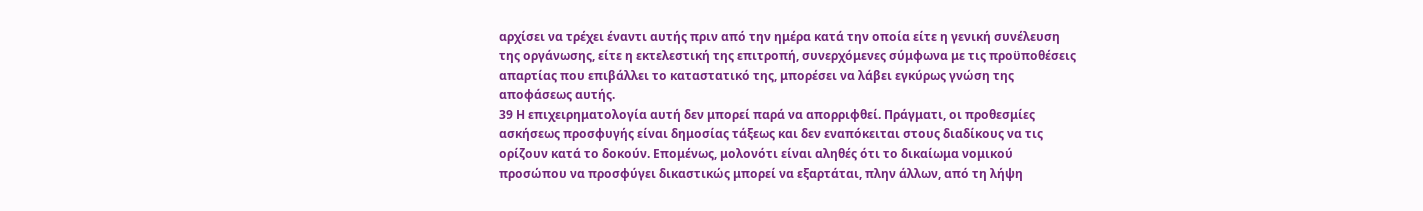αρχίσει να τρέχει έναντι αυτής πριν από την ημέρα κατά την οποία είτε η γενική συνέλευση της οργάνωσης, είτε η εκτελεστική της επιτροπή, συνερχόμενες σύμφωνα με τις προϋποθέσεις απαρτίας που επιβάλλει το καταστατικό της, μπορέσει να λάβει εγκύρως γνώση της αποφάσεως αυτής.
39 Η επιχειρηματολογία αυτή δεν μπορεί παρά να απορριφθεί. Πράγματι, οι προθεσμίες ασκήσεως προσφυγής είναι δημοσίας τάξεως και δεν εναπόκειται στους διαδίκους να τις ορίζουν κατά το δοκούν. Επομένως, μολονότι είναι αληθές ότι το δικαίωμα νομικού προσώπου να προσφύγει δικαστικώς μπορεί να εξαρτάται, πλην άλλων, από τη λήψη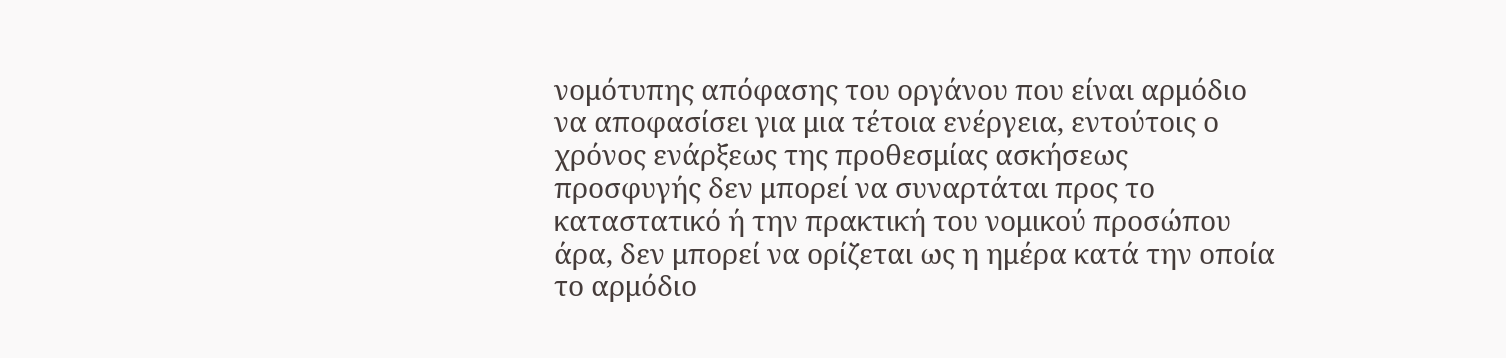νομότυπης απόφασης του οργάνου που είναι αρμόδιο να αποφασίσει για μια τέτοια ενέργεια, εντούτοις ο χρόνος ενάρξεως της προθεσμίας ασκήσεως προσφυγής δεν μπορεί να συναρτάται προς το καταστατικό ή την πρακτική του νομικού προσώπου άρα, δεν μπορεί να ορίζεται ως η ημέρα κατά την οποία το αρμόδιο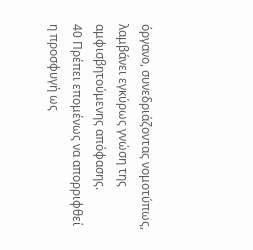όργανο, συνεδριάζοντας νομοτύπως, λαμβάνει εγκύρως γνώση της αμφισβητούμενης απόφασης.
40 Πρέπει επομένως να απορριφθεί η προσφυγή ως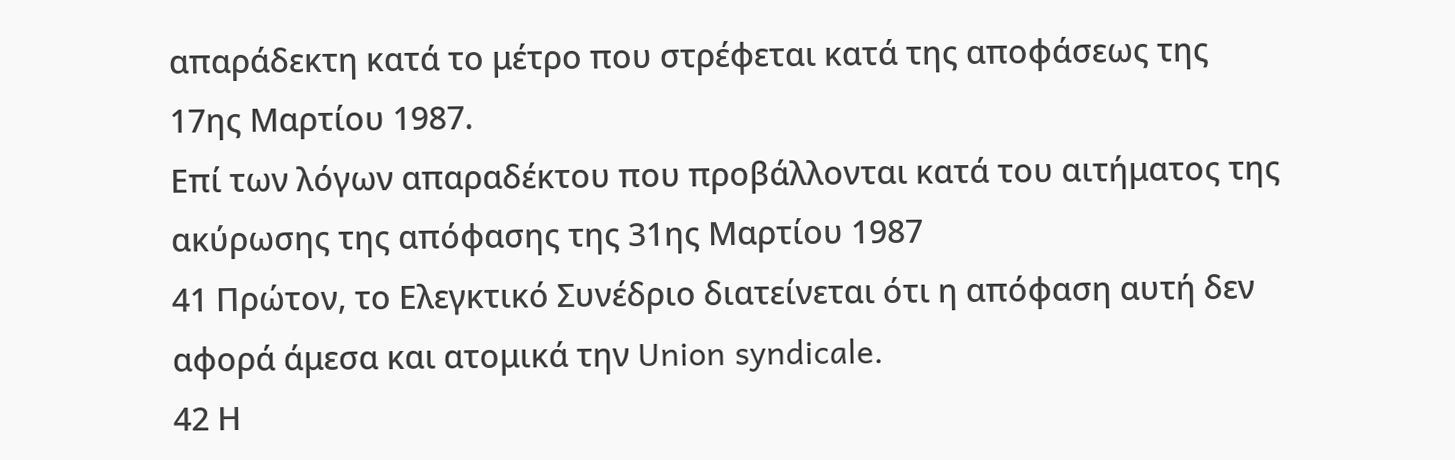απαράδεκτη κατά το μέτρο που στρέφεται κατά της αποφάσεως της 17ης Μαρτίου 1987.
Επί των λόγων απαραδέκτου που προβάλλονται κατά του αιτήματος της ακύρωσης της απόφασης της 31ης Μαρτίου 1987
41 Πρώτον, το Ελεγκτικό Συνέδριο διατείνεται ότι η απόφαση αυτή δεν αφορά άμεσα και ατομικά την Union syndicale.
42 Η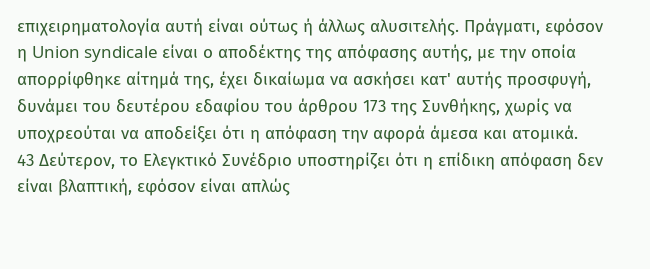επιχειρηματολογία αυτή είναι ούτως ή άλλως αλυσιτελής. Πράγματι, εφόσον η Union syndicale είναι ο αποδέκτης της απόφασης αυτής, με την οποία απορρίφθηκε αίτημά της, έχει δικαίωμα να ασκήσει κατ' αυτής προσφυγή, δυνάμει του δευτέρου εδαφίου του άρθρου 173 της Συνθήκης, χωρίς να υποχρεούται να αποδείξει ότι η απόφαση την αφορά άμεσα και ατομικά.
43 Δεύτερον, το Ελεγκτικό Συνέδριο υποστηρίζει ότι η επίδικη απόφαση δεν είναι βλαπτική, εφόσον είναι απλώς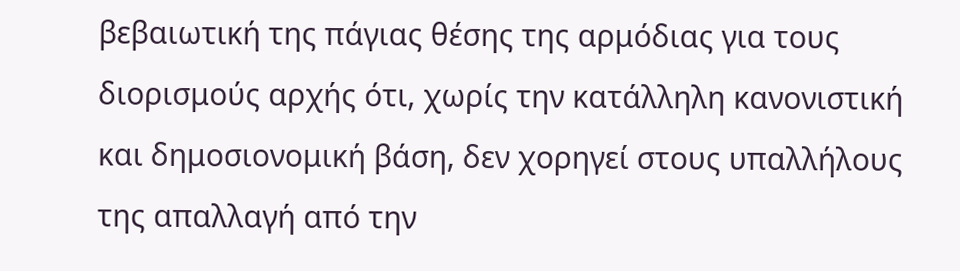βεβαιωτική της πάγιας θέσης της αρμόδιας για τους διορισμούς αρχής ότι, χωρίς την κατάλληλη κανονιστική και δημοσιονομική βάση, δεν χορηγεί στους υπαλλήλους της απαλλαγή από την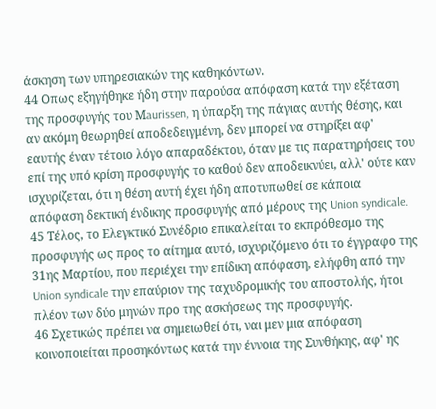άσκηση των υπηρεσιακών της καθηκόντων.
44 Οπως εξηγήθηκε ήδη στην παρούσα απόφαση κατά την εξέταση της προσφυγής του Μaurissen, η ύπαρξη της πάγιας αυτής θέσης, και αν ακόμη θεωρηθεί αποδεδειγμένη, δεν μπορεί να στηρίξει αφ' εαυτής έναν τέτοιο λόγο απαραδέκτου, όταν με τις παρατηρήσεις του επί της υπό κρίση προσφυγής το καθού δεν αποδεικνύει, αλλ' ούτε καν ισχυρίζεται, ότι η θέση αυτή έχει ήδη αποτυπωθεί σε κάποια απόφαση δεκτική ένδικης προσφυγής από μέρους της Union syndicale.
45 Τέλος, το Ελεγκτικό Συνέδριο επικαλείται το εκπρόθεσμο της προσφυγής ως προς το αίτημα αυτό, ισχυριζόμενο ότι το έγγραφο της 31ης Μαρτίου, που περιέχει την επίδικη απόφαση, ελήφθη από την Union syndicale την επαύριον της ταχυδρομικής του αποστολής, ήτοι πλέον των δύο μηνών προ της ασκήσεως της προσφυγής.
46 Σχετικώς πρέπει να σημειωθεί ότι, ναι μεν μια απόφαση κοινοποιείται προσηκόντως κατά την έννοια της Συνθήκης, αφ' ης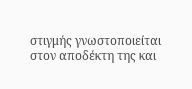στιγμής γνωστοποιείται στον αποδέκτη της και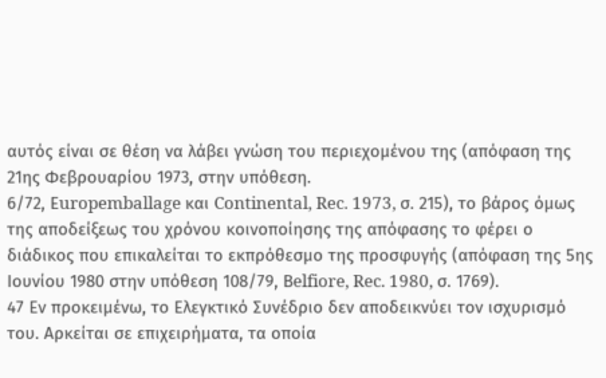αυτός είναι σε θέση να λάβει γνώση του περιεχομένου της (απόφαση της 21ης Φεβρουαρίου 1973, στην υπόθεση.
6/72, Εuropemballage και Continental, Rec. 1973, σ. 215), το βάρος όμως της αποδείξεως του χρόνου κοινοποίησης της απόφασης το φέρει ο διάδικος που επικαλείται το εκπρόθεσμο της προσφυγής (απόφαση της 5ης Ιουνίου 1980 στην υπόθεση 108/79, Βelfiore, Rec. 1980, σ. 1769).
47 Εν προκειμένω, το Ελεγκτικό Συνέδριο δεν αποδεικνύει τον ισχυρισμό του. Αρκείται σε επιχειρήματα, τα οποία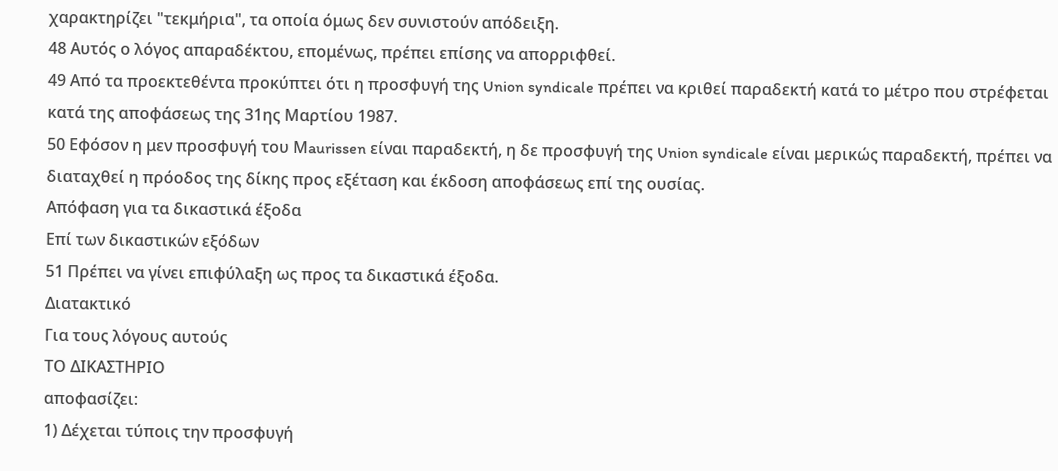χαρακτηρίζει "τεκμήρια", τα οποία όμως δεν συνιστούν απόδειξη.
48 Αυτός ο λόγος απαραδέκτου, επομένως, πρέπει επίσης να απορριφθεί.
49 Από τα προεκτεθέντα προκύπτει ότι η προσφυγή της Union syndicale πρέπει να κριθεί παραδεκτή κατά το μέτρο που στρέφεται κατά της αποφάσεως της 31ης Μαρτίου 1987.
50 Εφόσον η μεν προσφυγή του Μaurissen είναι παραδεκτή, η δε προσφυγή της Union syndicale είναι μερικώς παραδεκτή, πρέπει να διαταχθεί η πρόοδος της δίκης προς εξέταση και έκδοση αποφάσεως επί της ουσίας.
Απόφαση για τα δικαστικά έξοδα
Επί των δικαστικών εξόδων
51 Πρέπει να γίνει επιφύλαξη ως προς τα δικαστικά έξοδα.
Διατακτικό
Για τους λόγους αυτούς
ΤΟ ΔΙΚΑΣΤΗΡΙΟ
αποφασίζει:
1) Δέχεται τύποις την προσφυγή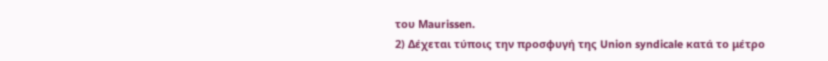του Μaurissen.
2) Δέχεται τύποις την προσφυγή της Union syndicale κατά το μέτρο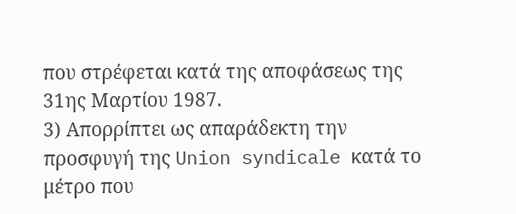που στρέφεται κατά της αποφάσεως της 31ης Μαρτίου 1987.
3) Απορρίπτει ως απαράδεκτη την προσφυγή της Union syndicale κατά το μέτρο που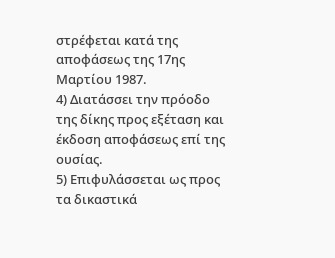στρέφεται κατά της αποφάσεως της 17ης Μαρτίου 1987.
4) Διατάσσει την πρόοδο της δίκης προς εξέταση και έκδοση αποφάσεως επί της ουσίας.
5) Επιφυλάσσεται ως προς τα δικαστικά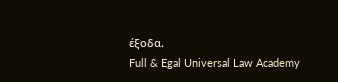έξοδα.
Full & Egal Universal Law Academy